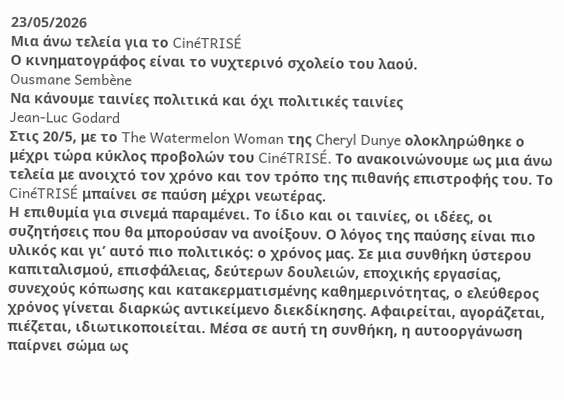23/05/2026
Μια άνω τελεία για το CinéTRISÉ
Ο κινηματογράφος είναι το νυχτερινό σχολείο του λαού.
Ousmane Sembène
Να κάνουμε ταινίες πολιτικά και όχι πολιτικές ταινίες
Jean-Luc Godard
Στις 20/5, με το The Watermelon Woman της Cheryl Dunye ολοκληρώθηκε ο μέχρι τώρα κύκλος προβολών του CinéTRISÉ. Το ανακοινώνουμε ως μια άνω τελεία με ανοιχτό τον χρόνο και τον τρόπο της πιθανής επιστροφής του. Το CinéTRISÉ μπαίνει σε παύση μέχρι νεωτέρας.
Η επιθυμία για σινεμά παραμένει. Το ίδιο και οι ταινίες, οι ιδέες, οι συζητήσεις που θα μπορούσαν να ανοίξουν. Ο λόγος της παύσης είναι πιο υλικός και γι’ αυτό πιο πολιτικός: ο χρόνος μας. Σε μια συνθήκη ύστερου καπιταλισμού, επισφάλειας, δεύτερων δουλειών, εποχικής εργασίας, συνεχούς κόπωσης και κατακερματισμένης καθημερινότητας, ο ελεύθερος χρόνος γίνεται διαρκώς αντικείμενο διεκδίκησης. Αφαιρείται, αγοράζεται, πιέζεται, ιδιωτικοποιείται. Μέσα σε αυτή τη συνθήκη, η αυτοοργάνωση παίρνει σώμα ως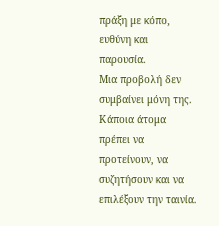πράξη με κόπο, ευθύνη και παρουσία.
Μια προβολή δεν συμβαίνει μόνη της. Κάποια άτομα πρέπει να προτείνουν, να συζητήσουν και να επιλέξουν την ταινία.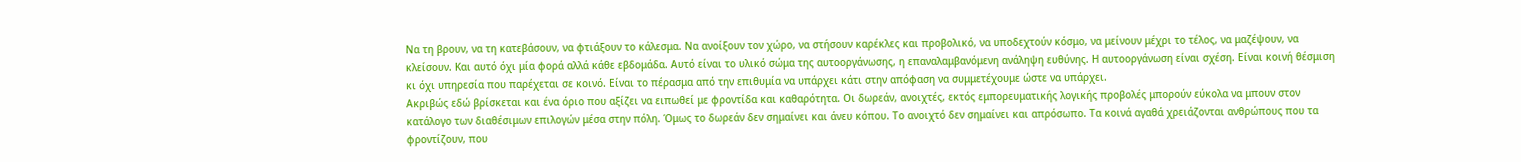Να τη βρουν, να τη κατεβάσουν, να φτιάξουν το κάλεσμα. Να ανοίξουν τον χώρο, να στήσουν καρέκλες και προβολικό, να υποδεχτούν κόσμο, να μείνουν μέχρι το τέλος, να μαζέψουν, να κλείσουν. Και αυτό όχι μία φορά αλλά κάθε εβδομάδα. Αυτό είναι το υλικό σώμα της αυτοοργάνωσης, η επαναλαμβανόμενη ανάληψη ευθύνης. Η αυτοοργάνωση είναι σχέση. Είναι κοινή θέσμιση κι όχι υπηρεσία που παρέχεται σε κοινό. Είναι το πέρασμα από την επιθυμία να υπάρχει κάτι στην απόφαση να συμμετέχουμε ώστε να υπάρχει.
Ακριβώς εδώ βρίσκεται και ένα όριο που αξίζει να ειπωθεί με φροντίδα και καθαρότητα. Οι δωρεάν, ανοιχτές, εκτός εμπορευματικής λογικής προβολές μπορούν εύκολα να μπουν στον κατάλογο των διαθέσιμων επιλογών μέσα στην πόλη. Όμως το δωρεάν δεν σημαίνει και άνευ κόπου. Το ανοιχτό δεν σημαίνει και απρόσωπο. Τα κοινά αγαθά χρειάζονται ανθρώπους που τα φροντίζουν, που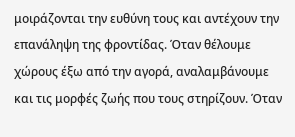μοιράζονται την ευθύνη τους και αντέχουν την επανάληψη της φροντίδας. Όταν θέλουμε χώρους έξω από την αγορά, αναλαμβάνουμε και τις μορφές ζωής που τους στηρίζουν. Όταν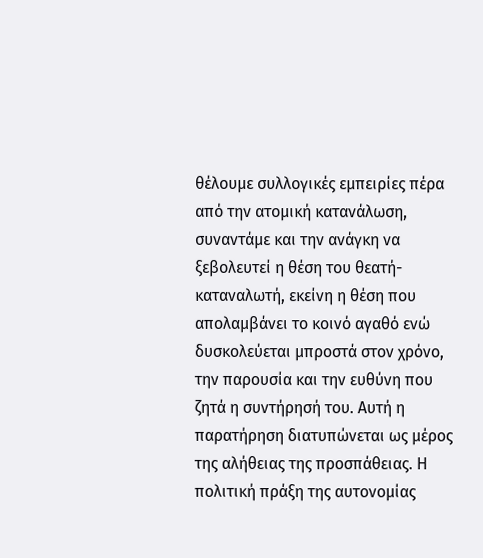θέλουμε συλλογικές εμπειρίες πέρα από την ατομική κατανάλωση, συναντάμε και την ανάγκη να ξεβολευτεί η θέση του θεατή-καταναλωτή, εκείνη η θέση που απολαμβάνει το κοινό αγαθό ενώ δυσκολεύεται μπροστά στον χρόνο, την παρουσία και την ευθύνη που ζητά η συντήρησή του. Αυτή η παρατήρηση διατυπώνεται ως μέρος της αλήθειας της προσπάθειας. Η πολιτική πράξη της αυτονομίας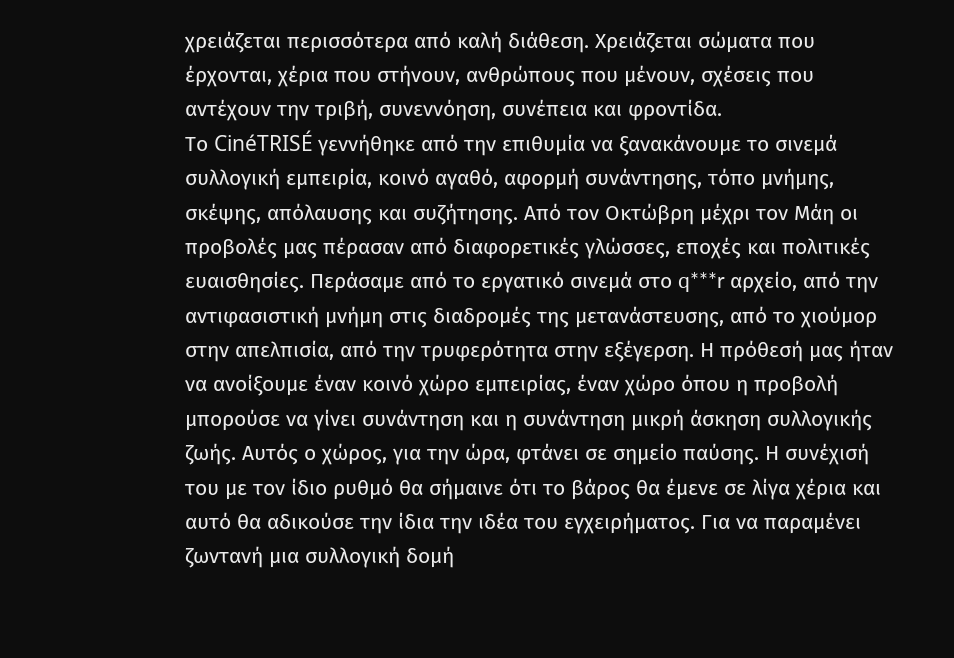χρειάζεται περισσότερα από καλή διάθεση. Χρειάζεται σώματα που έρχονται, χέρια που στήνουν, ανθρώπους που μένουν, σχέσεις που αντέχουν την τριβή, συνεννόηση, συνέπεια και φροντίδα.
Το CinéTRISÉ γεννήθηκε από την επιθυμία να ξανακάνουμε το σινεμά συλλογική εμπειρία, κοινό αγαθό, αφορμή συνάντησης, τόπο μνήμης, σκέψης, απόλαυσης και συζήτησης. Από τον Οκτώβρη μέχρι τον Μάη οι προβολές μας πέρασαν από διαφορετικές γλώσσες, εποχές και πολιτικές ευαισθησίες. Περάσαμε από το εργατικό σινεμά στο q***r αρχείο, από την αντιφασιστική μνήμη στις διαδρομές της μετανάστευσης, από το χιούμορ στην απελπισία, από την τρυφερότητα στην εξέγερση. Η πρόθεσή μας ήταν να ανοίξουμε έναν κοινό χώρο εμπειρίας, έναν χώρο όπου η προβολή μπορούσε να γίνει συνάντηση και η συνάντηση μικρή άσκηση συλλογικής ζωής. Αυτός ο χώρος, για την ώρα, φτάνει σε σημείο παύσης. Η συνέχισή του με τον ίδιο ρυθμό θα σήμαινε ότι το βάρος θα έμενε σε λίγα χέρια και αυτό θα αδικούσε την ίδια την ιδέα του εγχειρήματος. Για να παραμένει ζωντανή μια συλλογική δομή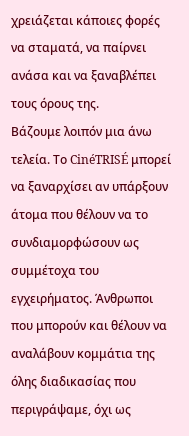χρειάζεται κάποιες φορές να σταματά, να παίρνει ανάσα και να ξαναβλέπει τους όρους της.
Βάζουμε λοιπόν μια άνω τελεία. Το CinéTRISÉ μπορεί να ξαναρχίσει αν υπάρξουν άτομα που θέλουν να το συνδιαμορφώσουν ως συμμέτοχα του εγχειρήματος. Άνθρωποι που μπορούν και θέλουν να αναλάβουν κομμάτια της όλης διαδικασίας που περιγράψαμε, όχι ως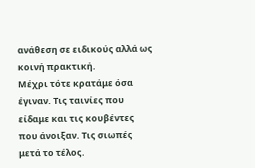ανάθεση σε ειδικούς αλλά ως κοινή πρακτική.
Μέχρι τότε κρατάμε όσα έγιναν. Τις ταινίες που είδαμε και τις κουβέντες που άνοιξαν. Τις σιωπές μετά το τέλος.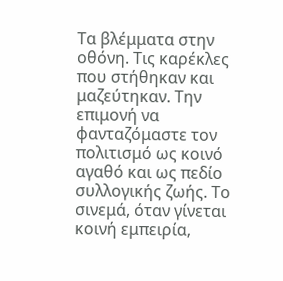Τα βλέμματα στην οθόνη. Τις καρέκλες που στήθηκαν και μαζεύτηκαν. Την επιμονή να φανταζόμαστε τον πολιτισμό ως κοινό αγαθό και ως πεδίο συλλογικής ζωής. Το σινεμά, όταν γίνεται κοινή εμπειρία,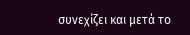συνεχίζει και μετά το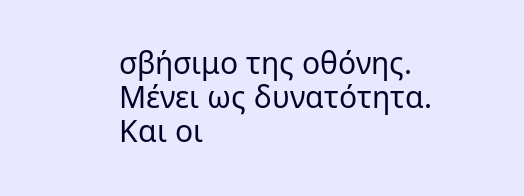σβήσιμο της οθόνης. Μένει ως δυνατότητα. Και οι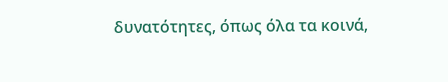δυνατότητες, όπως όλα τα κοινά,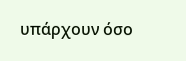υπάρχουν όσο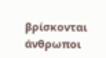βρίσκονται άνθρωποι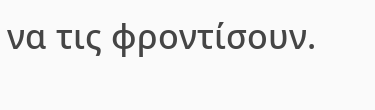να τις φροντίσουν.